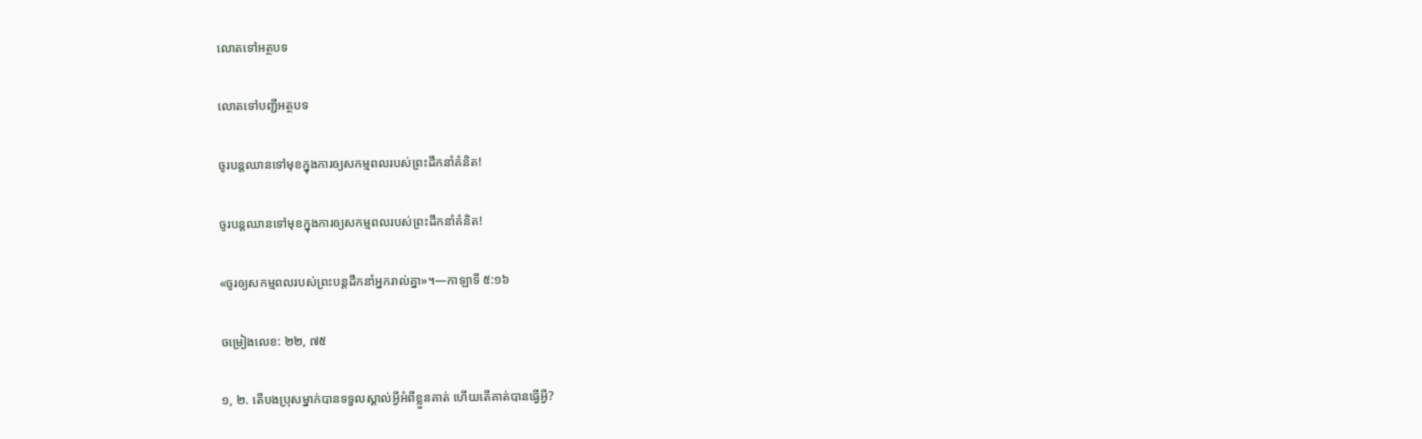លោតទៅអត្ថបទ

លោតទៅបញ្ជីអត្ថបទ

ចូរបន្ដឈានទៅមុខក្នុងការឲ្យសកម្មពលរបស់ព្រះដឹកនាំគំនិត!

ចូរបន្ដឈានទៅមុខក្នុងការឲ្យសកម្មពលរបស់ព្រះដឹកនាំគំនិត!

«ចូរឲ្យសកម្មពលរបស់ព្រះបន្ដដឹកនាំអ្នករាល់គ្នា»។—កាឡាទី ៥:១៦

ចម្រៀងលេខ: ២២, ៧៥

១, ២. តើបងប្រុសម្នាក់បានទទួលស្គាល់អ្វីអំពីខ្លួនគាត់ ហើយតើគាត់បានធ្វើអ្វី?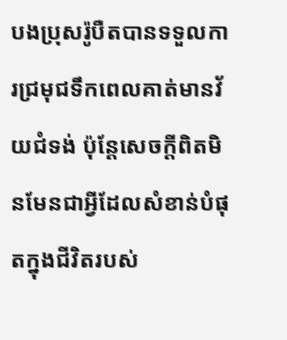បងប្រុសរ៉ូបឺតបានទទួលការជ្រមុជទឹកពេលគាត់មានវ័យជំទង់ ប៉ុន្ដែសេចក្ដីពិតមិនមែនជាអ្វីដែលសំខាន់បំផុតក្នុងជីវិតរបស់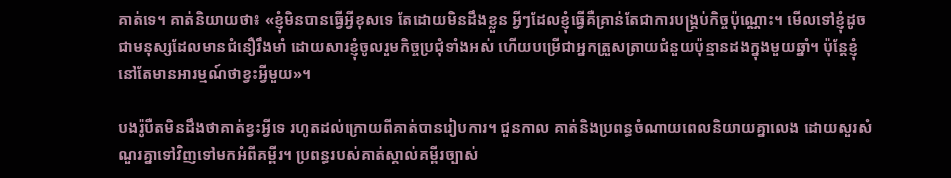គាត់ទេ។ គាត់និយាយថា៖ «ខ្ញុំមិនបានធ្វើអ្វីខុសទេ តែដោយមិនដឹងខ្លួន អ្វីៗដែលខ្ញុំធ្វើគឺគ្រាន់តែជាការបង្គ្រប់កិច្ចប៉ុណ្ណោះ។ មើលទៅខ្ញុំដូចជាមនុស្សដែលមានជំនឿរឹងមាំ ដោយសារខ្ញុំចូលរួមកិច្ចប្រជុំទាំងអស់ ហើយបម្រើជាអ្នកត្រួសត្រាយជំនួយប៉ុន្មានដងក្នុងមួយឆ្នាំ។ ប៉ុន្ដែខ្ញុំនៅតែមានអារម្មណ៍ថាខ្វះអ្វីមួយ»។

បងរ៉ូបឺតមិនដឹងថាគាត់ខ្វះអ្វីទេ រហូតដល់ក្រោយពីគាត់បានរៀបការ។ ជួនកាល គាត់និងប្រពន្ធចំណាយពេលនិយាយគ្នាលេង ដោយសួរសំណួរគ្នាទៅវិញទៅមកអំពីគម្ពីរ។ ប្រពន្ធរបស់គាត់ស្គាល់គម្ពីរច្បាស់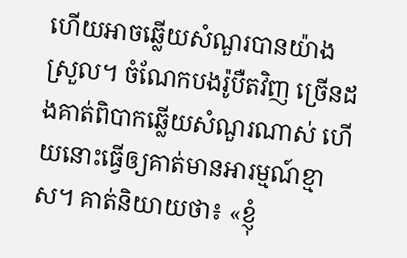ហើយអាចឆ្លើយសំណួរបានយ៉ាងស្រួល។ ចំណែកបងរ៉ូបឺតវិញ ច្រើនដងគាត់ពិបាកឆ្លើយសំណួរណាស់ ហើយនោះធ្វើឲ្យគាត់មានអារម្មណ៍ខ្មាស។ គាត់និយាយថា៖ «ខ្ញុំ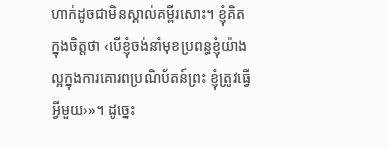ហាក់ដូចជាមិនស្គាល់គម្ពីរសោះ។ ខ្ញុំគិតក្នុងចិត្ដថា ‹បើខ្ញុំចង់នាំមុខប្រពន្ធខ្ញុំយ៉ាងល្អក្នុងការគោរពប្រណិប័តន៍ព្រះ ខ្ញុំត្រូវធ្វើអ្វីមួយ›»។ ដូច្នេះ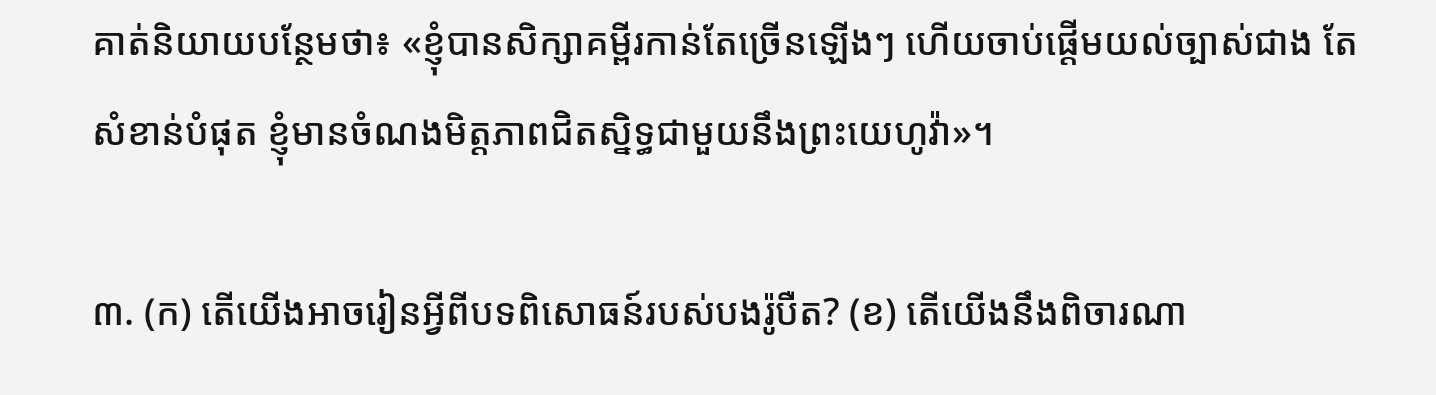គាត់និយាយបន្ថែមថា៖ «ខ្ញុំបានសិក្សាគម្ពីរកាន់តែច្រើនឡើងៗ ហើយចាប់ផ្ដើមយល់ច្បាស់ជាង តែសំខាន់បំផុត ខ្ញុំមានចំណងមិត្ដភាពជិតស្និទ្ធជាមួយនឹងព្រះយេហូវ៉ា»។

៣. (ក) តើយើងអាចរៀនអ្វីពីបទពិសោធន៍របស់បងរ៉ូបឺត? (ខ) តើយើងនឹងពិចារណា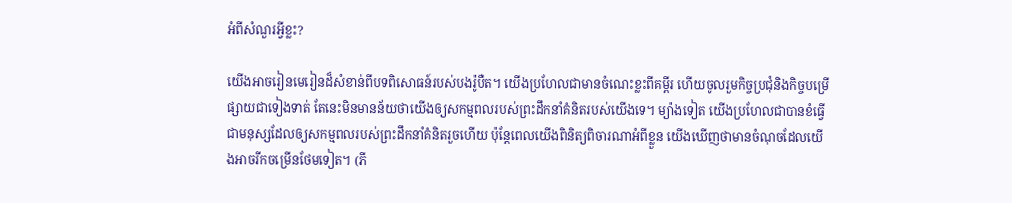អំពីសំណួរអ្វីខ្លះ?

យើងអាចរៀនមេរៀនដ៏សំខាន់ពីបទពិសោធន៍របស់បងរ៉ូបឺត។ យើងប្រហែលជាមានចំណេះខ្លះពីគម្ពីរ ហើយចូលរួមកិច្ចប្រជុំនិងកិច្ចបម្រើផ្សាយជាទៀងទាត់ តែនេះមិនមានន័យថាយើងឲ្យសកម្មពលរបស់ព្រះដឹកនាំគំនិតរបស់យើងទេ។ ម្យ៉ាងទៀត យើងប្រហែលជាបានខំធ្វើជាមនុស្សដែលឲ្យសកម្មពលរបស់ព្រះដឹកនាំគំនិតរួចហើយ ប៉ុន្ដែពេលយើងពិនិត្យពិចារណាអំពីខ្លួន យើងឃើញថាមានចំណុចដែលយើងអាចរីកចម្រើនថែមទៀត។ (ភី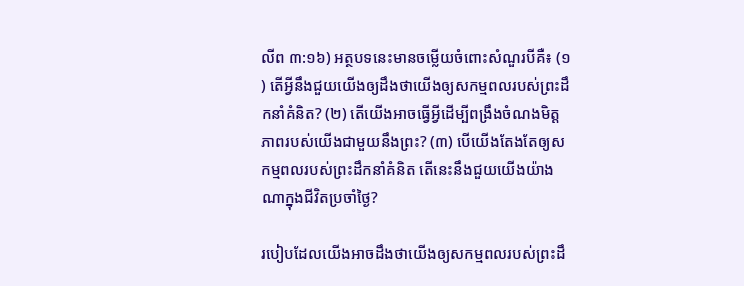លីព ៣:១៦) អត្ថបទនេះមានចម្លើយចំពោះសំណួរបីគឺ៖ (១) តើអ្វីនឹងជួយយើងឲ្យដឹងថាយើងឲ្យសកម្មពលរបស់ព្រះដឹកនាំគំនិត? (២) តើយើងអាចធ្វើអ្វីដើម្បីពង្រឹងចំណងមិត្ដភាពរបស់យើងជាមួយនឹងព្រះ? (៣) បើយើងតែងតែឲ្យសកម្មពលរបស់ព្រះដឹកនាំគំនិត តើនេះនឹងជួយយើងយ៉ាងណាក្នុងជីវិតប្រចាំថ្ងៃ?

របៀបដែលយើងអាចដឹងថាយើងឲ្យសកម្មពលរបស់ព្រះដឹ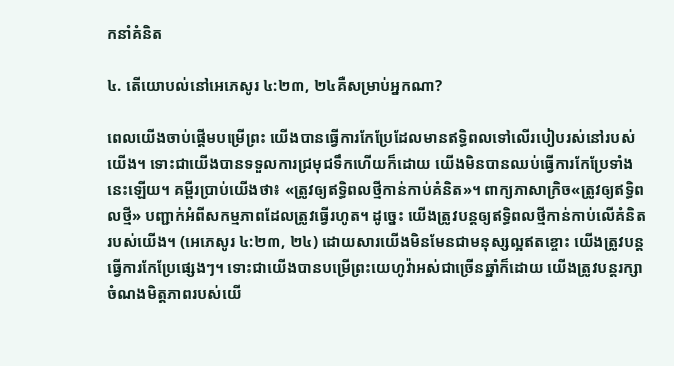កនាំគំនិត

៤. តើយោបល់នៅអេភេសូរ ៤:២៣, ២៤គឺសម្រាប់អ្នកណា?

ពេលយើងចាប់ផ្ដើមបម្រើព្រះ យើងបានធ្វើការកែប្រែដែលមានឥទ្ធិពលទៅលើរបៀបរស់នៅរបស់យើង។ ទោះជាយើងបានទទួលការជ្រមុជទឹកហើយក៏ដោយ យើងមិនបានឈប់ធ្វើការកែប្រែទាំងនេះឡើយ។ គម្ពីរប្រាប់យើងថា៖ «ត្រូវឲ្យឥទ្ធិពលថ្មីកាន់កាប់គំនិត»។ ពាក្យភាសាក្រិច«ត្រូវឲ្យឥទ្ធិពលថ្មី» បញ្ជាក់អំពីសកម្មភាពដែលត្រូវធ្វើរហូត។ ដូច្នេះ យើងត្រូវបន្ដឲ្យឥទ្ធិពលថ្មីកាន់កាប់លើគំនិតរបស់យើង។ (អេភេសូរ ៤:២៣, ២៤) ដោយសារយើងមិនមែនជាមនុស្សល្អឥតខ្ចោះ យើងត្រូវបន្ដធ្វើការកែប្រែផ្សេងៗ។ ទោះជាយើងបានបម្រើព្រះយេហូវ៉ាអស់ជាច្រើនឆ្នាំក៏ដោយ យើងត្រូវបន្ដរក្សាចំណងមិត្ដភាពរបស់យើ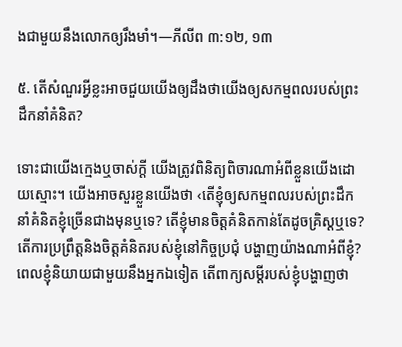ងជាមួយនឹងលោកឲ្យរឹងមាំ។—ភីលីព ៣:១២, ១៣

៥. តើសំណួរអ្វីខ្លះអាចជួយយើងឲ្យដឹងថាយើងឲ្យសកម្មពលរបស់ព្រះដឹកនាំគំនិត?

ទោះជាយើងក្មេងឬចាស់ក្ដី យើងត្រូវពិនិត្យពិចារណាអំពីខ្លួនយើងដោយស្មោះ។ យើងអាចសួរខ្លួនយើងថា ‹តើខ្ញុំឲ្យសកម្មពលរបស់ព្រះដឹកនាំគំនិតខ្ញុំច្រើនជាងមុនឬទេ? តើខ្ញុំមានចិត្ដគំនិតកាន់តែដូចគ្រិស្ដឬទេ? តើការប្រព្រឹត្ដនិងចិត្ដគំនិតរបស់ខ្ញុំនៅកិច្ចប្រជុំ បង្ហាញយ៉ាងណាអំពីខ្ញុំ? ពេលខ្ញុំនិយាយជាមួយនឹងអ្នកឯទៀត តើពាក្យសម្ដីរបស់ខ្ញុំបង្ហាញថា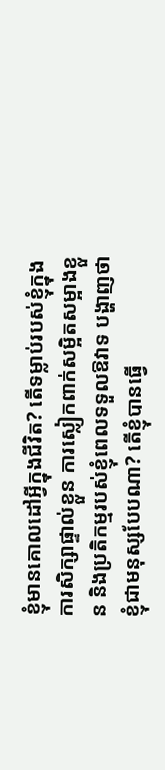ខ្ញុំមានគោលដៅអ្វីក្នុងជីវិត? តើទម្លាប់របស់ខ្ញុំក្នុងការសិក្សាផ្ទាល់ខ្លួន ការស្លៀកពាក់សម្អិតសម្អាងខ្លួន និងប្រតិកម្មរបស់ខ្ញុំពេលទទួលឱវាទ បង្ហាញថាខ្ញុំជាមនុស្សបែបណា? តើខ្ញុំបានធ្វើ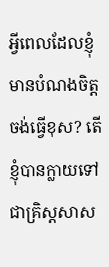អ្វីពេលដែលខ្ញុំមានបំណងចិត្ដចង់ធ្វើខុស? តើខ្ញុំបានក្លាយទៅជាគ្រិស្ដសាស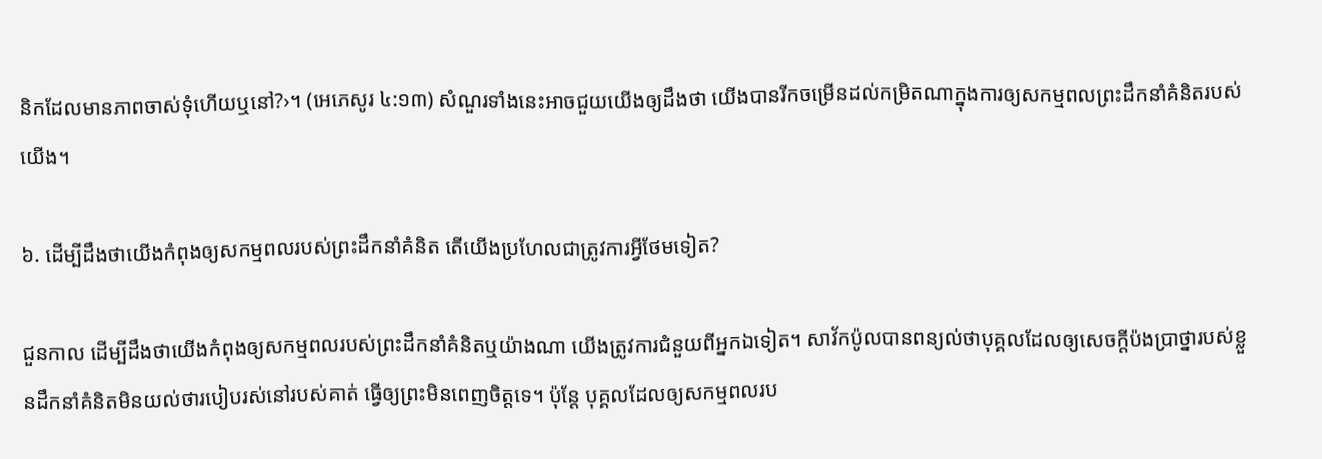និកដែលមានភាពចាស់ទុំហើយឬនៅ?›។ (អេភេសូរ ៤:១៣) សំណួរទាំងនេះអាចជួយយើងឲ្យដឹងថា យើងបានរីកចម្រើនដល់កម្រិតណាក្នុងការឲ្យសកម្មពលព្រះដឹកនាំគំនិតរបស់យើង។

៦. ដើម្បីដឹងថាយើងកំពុងឲ្យសកម្មពលរបស់ព្រះដឹកនាំគំនិត តើយើងប្រហែលជាត្រូវការអ្វីថែមទៀត?

ជួនកាល ដើម្បីដឹងថាយើងកំពុងឲ្យសកម្មពលរបស់ព្រះដឹកនាំគំនិតឬយ៉ាងណា យើងត្រូវការជំនួយពីអ្នកឯទៀត។ សាវ័កប៉ូលបានពន្យល់ថាបុគ្គលដែលឲ្យសេចក្ដីប៉ងប្រាថ្នារបស់ខ្លួនដឹកនាំគំនិតមិនយល់ថារបៀបរស់នៅរបស់គាត់ ធ្វើឲ្យព្រះមិនពេញចិត្ដទេ។ ប៉ុន្ដែ បុគ្គលដែលឲ្យសកម្មពលរប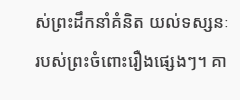ស់ព្រះដឹកនាំគំនិត យល់ទស្សនៈរបស់ព្រះចំពោះរឿងផ្សេងៗ។ គា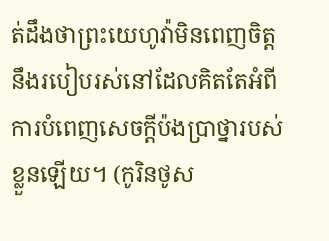ត់ដឹងថាព្រះយេហូវ៉ាមិនពេញចិត្ដនឹងរបៀបរស់នៅដែលគិតតែអំពីការបំពេញសេចក្ដីប៉ងប្រាថ្នារបស់ខ្លួនឡើយ។ (កូរិនថូស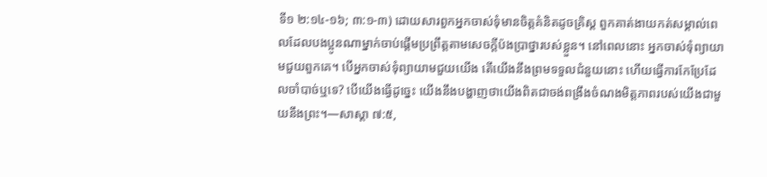ទី១ ២:១៤-១៦; ៣:១-៣) ដោយសារពួកអ្នកចាស់ទុំមានចិត្ដគំនិតដូចគ្រិស្ដ ពួកគាត់ងាយកត់សម្គាល់ពេលដែលបងប្អូនណាម្នាក់ចាប់ផ្ដើមប្រព្រឹត្ដតាមសេចក្ដីប៉ងប្រាថ្នារបស់ខ្លួន។ នៅពេលនោះ អ្នកចាស់ទុំព្យាយាមជួយពួកគេ។ បើអ្នកចាស់ទុំព្យាយាមជួយយើង តើយើងនឹងព្រមទទួលជំនួយនោះ ហើយធ្វើការកែប្រែដែលចាំបាច់ឬទេ? បើយើងធ្វើដូច្នេះ យើងនឹងបង្ហាញថាយើងពិតជាចង់ពង្រឹងចំណងមិត្ដភាពរបស់យើងជាមួយនឹងព្រះ។—សាស្តា ៧:៥,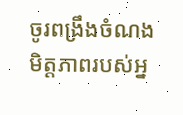ចូរពង្រឹងចំណងមិត្ដភាពរបស់អ្ន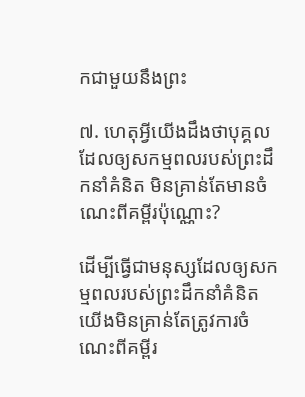កជាមួយនឹងព្រះ

៧. ហេតុអ្វីយើងដឹងថាបុគ្គលដែលឲ្យសកម្មពលរបស់ព្រះដឹកនាំគំនិត មិនគ្រាន់តែមានចំណេះពីគម្ពីរប៉ុណ្ណោះ?

ដើម្បីធ្វើជាមនុស្សដែលឲ្យសកម្មពលរបស់ព្រះដឹកនាំគំនិត យើងមិនគ្រាន់តែត្រូវការចំណេះពីគម្ពីរ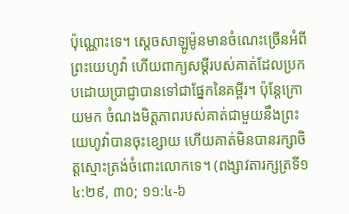ប៉ុណ្ណោះទេ។ ស្ដេចសាឡូម៉ូនមានចំណេះច្រើនអំពីព្រះយេហូវ៉ា ហើយពាក្យសម្ដីរបស់គាត់ដែលប្រកបដោយប្រាជ្ញាបានទៅជាផ្នែកនៃគម្ពីរ។ ប៉ុន្ដែក្រោយមក ចំណងមិត្ដភាពរបស់គាត់ជាមួយនឹងព្រះយេហូវ៉ាបានចុះខ្សោយ ហើយគាត់មិនបានរក្សាចិត្ដស្មោះត្រង់ចំពោះលោកទេ។ (ពង្សាវតារក្សត្រទី១ ៤:២៩, ៣០; ១១:៤-៦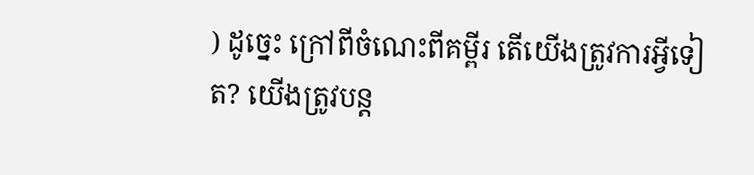) ដូច្នេះ ក្រៅពីចំណេះពីគម្ពីរ តើយើងត្រូវការអ្វីទៀត? យើងត្រូវបន្ដ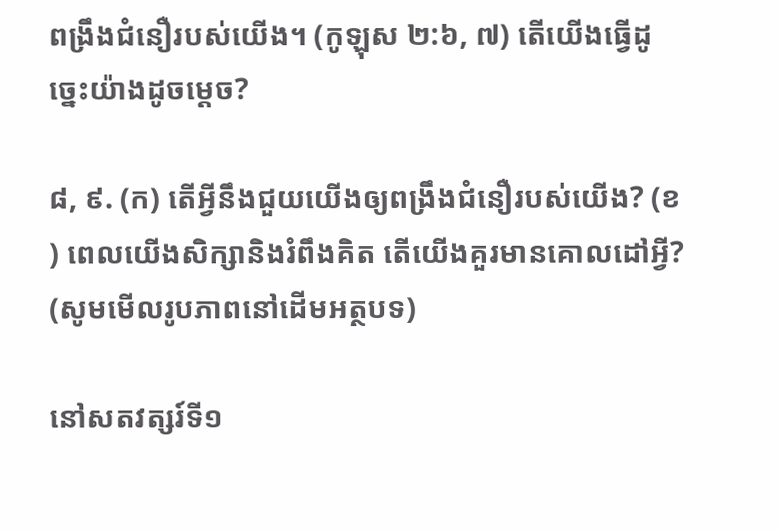ពង្រឹងជំនឿរបស់យើង។ (កូឡុស ២:៦, ៧) តើយើងធ្វើដូច្នេះយ៉ាងដូចម្ដេច?

៨, ៩. (ក) តើអ្វីនឹងជួយយើងឲ្យពង្រឹងជំនឿរបស់យើង? (ខ) ពេលយើងសិក្សានិងរំពឹងគិត តើយើងគួរមានគោលដៅអ្វី? (សូមមើលរូបភាពនៅដើមអត្ថបទ)

នៅសតវត្សរ៍ទី១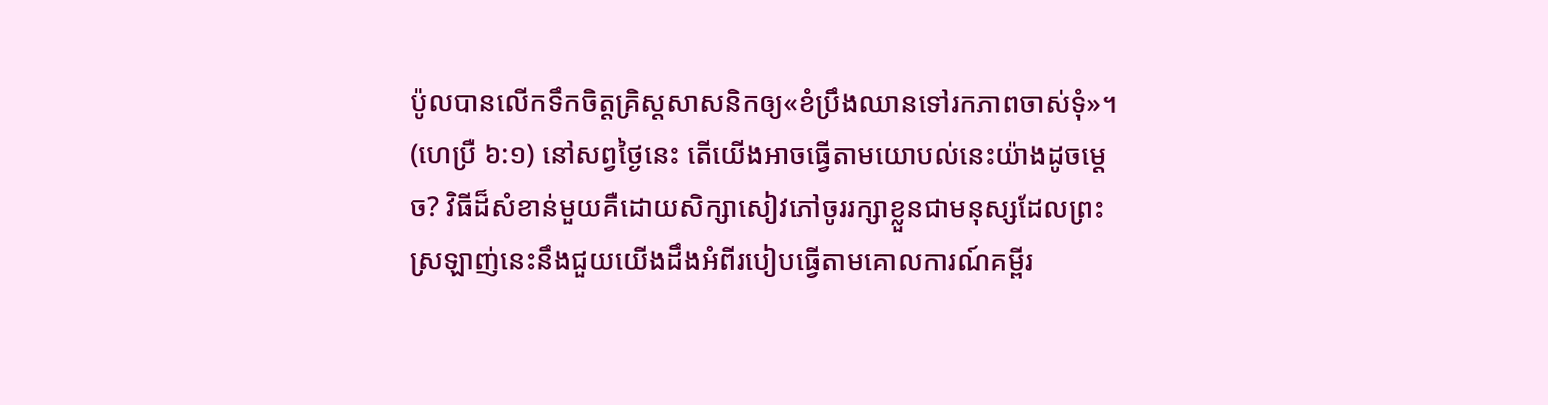ប៉ូលបានលើកទឹកចិត្ដគ្រិស្ដសាសនិកឲ្យ«ខំប្រឹងឈានទៅរកភាពចាស់ទុំ»។ (ហេប្រឺ ៦:១) នៅសព្វថ្ងៃនេះ តើយើងអាចធ្វើតាមយោបល់នេះយ៉ាងដូចម្ដេច? វិធីដ៏សំខាន់មួយគឺដោយសិក្សាសៀវភៅចូររក្សាខ្លួនជាមនុស្សដែលព្រះស្រឡាញ់នេះនឹងជួយយើងដឹងអំពីរបៀបធ្វើតាមគោលការណ៍គម្ពីរ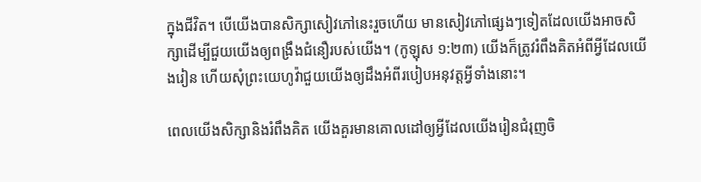ក្នុងជីវិត។ បើយើងបានសិក្សាសៀវភៅនេះរួចហើយ មានសៀវភៅផ្សេងៗទៀតដែលយើងអាចសិក្សាដើម្បីជួយយើងឲ្យពង្រឹងជំនឿរបស់យើង។ (កូឡុស ១:២៣) យើងក៏ត្រូវរំពឹងគិតអំពីអ្វីដែលយើងរៀន ហើយសុំព្រះយេហូវ៉ាជួយយើងឲ្យដឹងអំពីរបៀបអនុវត្ដអ្វីទាំងនោះ។

ពេលយើងសិក្សានិងរំពឹងគិត យើងគួរមានគោលដៅឲ្យអ្វីដែលយើងរៀនជំរុញចិ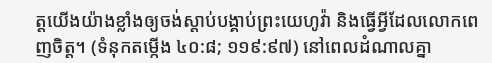ត្ដយើងយ៉ាងខ្លាំងឲ្យចង់ស្តាប់បង្គាប់ព្រះយេហូវ៉ា និងធ្វើអ្វីដែលលោកពេញចិត្ដ។ (ទំនុកតម្កើង ៤០:៨; ១១៩:៩៧) នៅពេលដំណាលគ្នា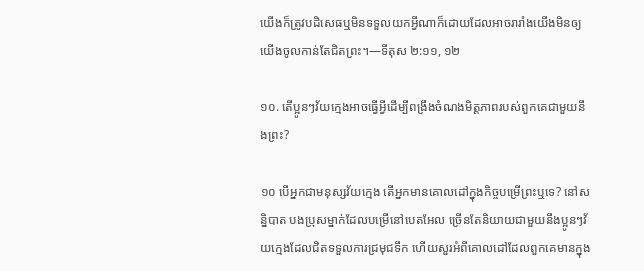យើងក៏ត្រូវបដិសេធឬមិនទទួលយកអ្វីណាក៏ដោយដែលអាចរារាំងយើងមិនឲ្យយើងចូលកាន់តែជិតព្រះ។—ទីតុស ២:១១, ១២

១០. តើប្អូនៗវ័យក្មេងអាចធ្វើអ្វីដើម្បីពង្រឹងចំណងមិត្ដភាពរបស់ពួកគេជាមួយនឹងព្រះ?

១០ បើអ្នកជាមនុស្សវ័យក្មេង តើអ្នកមានគោលដៅក្នុងកិច្ចបម្រើព្រះឬទេ? នៅសន្និបាត បងប្រុសម្នាក់ដែលបម្រើនៅបេតអែល ច្រើនតែនិយាយជាមួយនឹងប្អូនៗវ័យក្មេងដែលជិតទទួលការជ្រមុជទឹក ហើយសួរអំពីគោលដៅដែលពួកគេមានក្នុង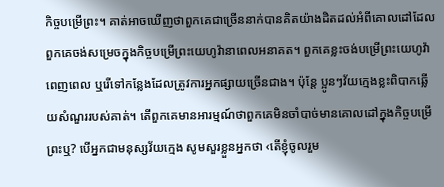កិច្ចបម្រើព្រះ។ គាត់អាចឃើញថាពួកគេជាច្រើននាក់បានគិតយ៉ាងដិតដល់អំពីគោលដៅដែលពួកគេចង់សម្រេចក្នុងកិច្ចបម្រើព្រះយេហូវ៉ានាពេលអនាគត។ ពួកគេខ្លះចង់បម្រើព្រះយេហូវ៉ាពេញពេល ឬរើទៅកន្លែងដែលត្រូវការអ្នកផ្សាយច្រើនជាង។ ប៉ុន្ដែ ប្អូនៗវ័យក្មេងខ្លះពិបាកឆ្លើយសំណួររបស់គាត់។ តើពួកគេមានអារម្មណ៍ថាពួកគេមិនចាំបាច់មានគោលដៅក្នុងកិច្ចបម្រើព្រះឬ? បើអ្នកជាមនុស្សវ័យក្មេង សូមសួរខ្លួនអ្នកថា ‹តើខ្ញុំចូលរួម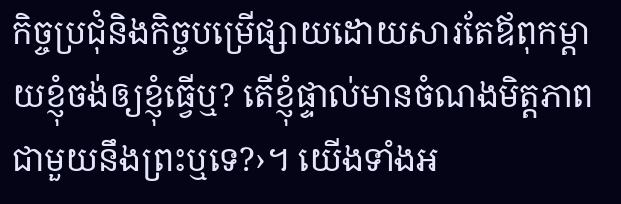កិច្ចប្រជុំនិងកិច្ចបម្រើផ្សាយដោយសារតែឪពុកម្ដាយខ្ញុំចង់ឲ្យខ្ញុំធ្វើឬ? តើខ្ញុំផ្ទាល់មានចំណងមិត្ដភាពជាមួយនឹងព្រះឬទេ?›។ យើងទាំងអ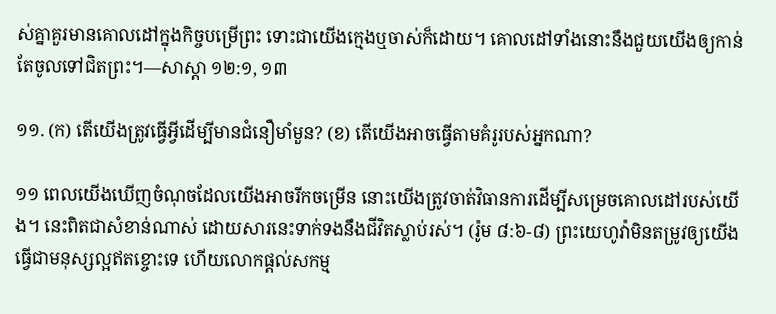ស់គ្នាគួរមានគោលដៅក្នុងកិច្ចបម្រើព្រះ ទោះជាយើងក្មេងឬចាស់ក៏ដោយ។ គោលដៅទាំងនោះនឹងជួយយើងឲ្យកាន់តែចូលទៅជិតព្រះ។—សាស្តា ១២:១, ១៣

១១. (ក) តើយើងត្រូវធ្វើអ្វីដើម្បីមានជំនឿមាំមួន? (ខ) តើយើងអាចធ្វើតាមគំរូរបស់អ្នកណា?

១១ ពេលយើងឃើញចំណុចដែលយើងអាចរីកចម្រើន នោះយើងត្រូវចាត់វិធានការដើម្បីសម្រេចគោលដៅរបស់យើង។ នេះពិតជាសំខាន់ណាស់ ដោយសារនេះទាក់ទងនឹងជីវិតស្លាប់រស់។ (រ៉ូម ៨:៦-៨) ព្រះយេហូវ៉ាមិនតម្រូវឲ្យយើងធ្វើជាមនុស្សល្អឥតខ្ចោះទេ ហើយលោកផ្ដល់សកម្ម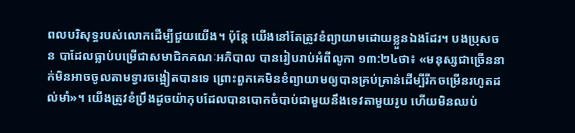ពលបរិសុទ្ធរបស់លោកដើម្បីជួយយើង។ ប៉ុន្ដែ យើងនៅតែត្រូវខំព្យាយាមដោយខ្លួនឯងដែរ។ បងប្រុសចន បាដែលធ្លាប់បម្រើជាសមាជិកគណៈអភិបាល បានរៀបរាប់អំពីលូកា ១៣:២៤ថា៖ «មនុស្សជាច្រើននាក់មិនអាចចូលតាមទ្វារចង្អៀតបានទេ ព្រោះពួកគេមិនខំព្យាយាមឲ្យបានគ្រប់គ្រាន់ដើម្បីរីកចម្រើនរហូតដល់មាំ»។ យើងត្រូវខំប្រឹងដូចយ៉ាកុបដែលបានបោកចំបាប់ជាមួយនឹងទេវតាមួយរូប ហើយមិនឈប់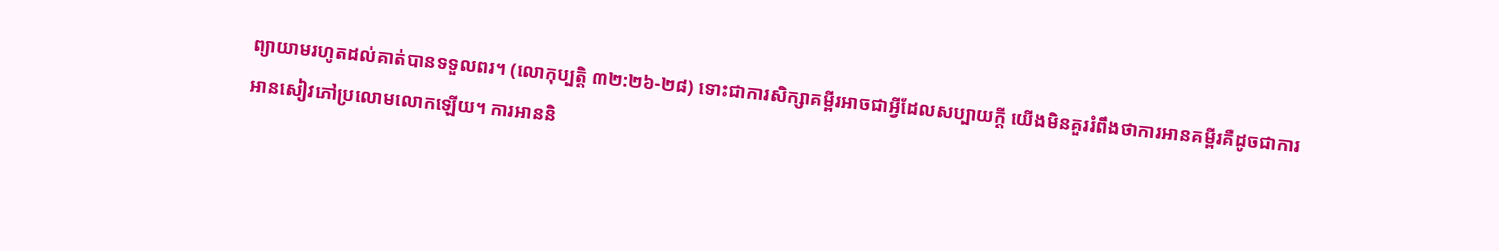ព្យាយាមរហូតដល់គាត់បានទទួលពរ។ (លោកុប្បត្ដិ ៣២:២៦-២៨) ទោះជាការសិក្សាគម្ពីរអាចជាអ្វីដែលសប្បាយក្ដី យើងមិនគួររំពឹងថាការអានគម្ពីរគឺដូចជាការអានសៀវភៅប្រលោមលោកឡើយ។ ការអាននិ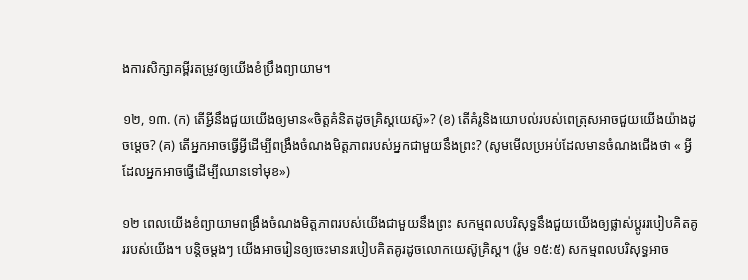ងការសិក្សាគម្ពីរតម្រូវឲ្យយើងខំប្រឹងព្យាយាម។

១២, ១៣. (ក) តើអ្វីនឹងជួយយើងឲ្យមាន«ចិត្ដគំនិតដូចគ្រិស្ដយេស៊ូ»? (ខ) តើគំរូនិងយោបល់របស់ពេត្រុសអាចជួយយើងយ៉ាងដូចម្ដេច? (គ) តើអ្នកអាចធ្វើអ្វីដើម្បីពង្រឹងចំណងមិត្ដភាពរបស់អ្នកជាមួយនឹងព្រះ? (សូមមើលប្រអប់ដែលមានចំណងជើងថា « អ្វីដែលអ្នកអាចធ្វើដើម្បីឈានទៅមុខ»)

១២ ពេលយើងខំព្យាយាមពង្រឹងចំណងមិត្ដភាពរបស់យើងជាមួយនឹងព្រះ សកម្មពលបរិសុទ្ធនឹងជួយយើងឲ្យផ្លាស់ប្ដូររបៀបគិតគូររបស់យើង។ បន្ដិចម្ដងៗ យើងអាចរៀនឲ្យចេះមានរបៀបគិតគូរដូចលោកយេស៊ូគ្រិស្ដ។ (រ៉ូម ១៥:៥) សកម្មពលបរិសុទ្ធអាច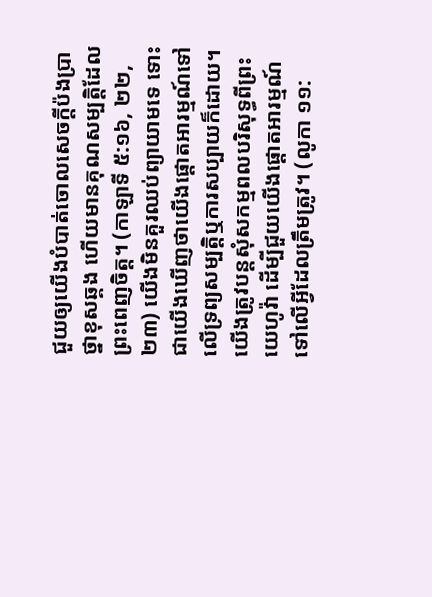ជួយឲ្យយើងបំបាត់ចោលសេចក្ដីប៉ងប្រាថ្នាខុសឆ្គង ហើយមានគុណសម្បត្ដិដែលព្រះពេញចិត្ដ។ (កាឡាទី ៥:១៦, ២២, ២៣) យើងមិនគួរឈប់ព្យាយាមទេ ទោះជាយើងឃើញថាយើងផ្ដោតអារម្មណ៍ទៅលើទ្រព្យសម្បត្ដិឬការសប្បាយក៏ដោយ។ យើងត្រូវបន្ដសុំសកម្មពលបរិសុទ្ធពីព្រះយេហូវ៉ា ដើម្បីជួយយើងផ្ដោតអារម្មណ៍ទៅលើអ្វីដែលត្រឹមត្រូវ។ (លូកា ១១: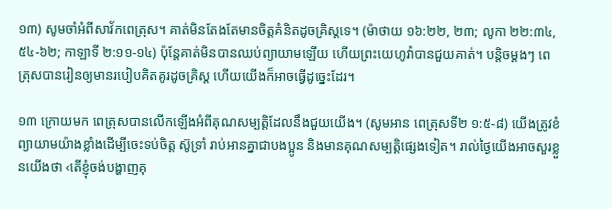១៣) សូមចាំអំពីសាវ័កពេត្រុស។ គាត់មិនតែងតែមានចិត្ដគំនិតដូចគ្រិស្ដទេ។ (ម៉ាថាយ ១៦:២២, ២៣; លូកា ២២:៣៤, ៥៤-៦២; កាឡាទី ២:១១-១៤) ប៉ុន្ដែគាត់មិនបានឈប់ព្យាយាមឡើយ ហើយព្រះយេហូវ៉ាបានជួយគាត់។ បន្ដិចម្ដងៗ ពេត្រុសបានរៀនឲ្យមានរបៀបគិតគូរដូចគ្រិស្ដ ហើយយើងក៏អាចធ្វើដូច្នេះដែរ។

១៣ ក្រោយមក ពេត្រុសបានលើកឡើងអំពីគុណសម្បត្ដិដែលនឹងជួយយើង។ (សូមអាន ពេត្រុសទី២ ១:៥-៨) យើងត្រូវខំព្យាយាមយ៉ាងខ្លាំងដើម្បីចេះទប់ចិត្ដ ស៊ូទ្រាំ រាប់អានគ្នាជាបងប្អូន និងមានគុណសម្បត្ដិផ្សេងទៀត។ រាល់ថ្ងៃយើងអាចសួរខ្លួនយើងថា ‹តើខ្ញុំចង់បង្ហាញគុ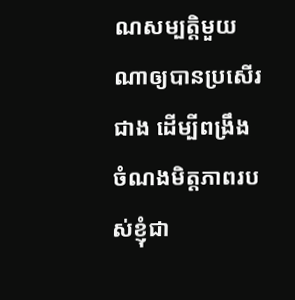ណសម្បត្ដិមួយណាឲ្យបានប្រសើរជាង ដើម្បីពង្រឹងចំណងមិត្ដភាពរបស់ខ្ញុំជា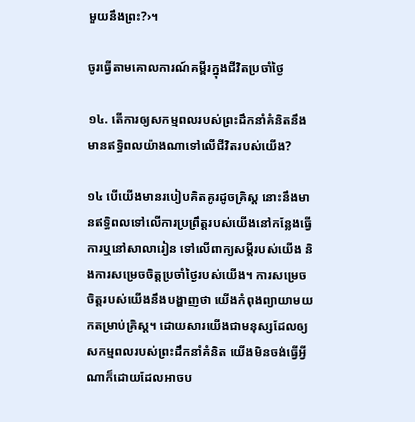មួយនឹងព្រះ?›។

ចូរធ្វើតាមគោលការណ៍គម្ពីរក្នុងជីវិតប្រចាំថ្ងៃ

១៤. តើការឲ្យសកម្មពលរបស់ព្រះដឹកនាំគំនិតនឹងមានឥទ្ធិពលយ៉ាងណាទៅលើជីវិតរបស់យើង?

១៤ បើយើងមានរបៀបគិតគូរដូចគ្រិស្ដ នោះនឹងមានឥទ្ធិពលទៅលើការប្រព្រឹត្ដរបស់យើងនៅកន្លែងធ្វើការឬនៅសាលារៀន ទៅលើពាក្យសម្ដីរបស់យើង និងការសម្រេចចិត្ដប្រចាំថ្ងៃរបស់យើង។ ការសម្រេចចិត្ដរបស់យើងនឹងបង្ហាញថា យើងកំពុងព្យាយាមយកតម្រាប់គ្រិស្ដ។ ដោយសារយើងជាមនុស្សដែលឲ្យសកម្មពលរបស់ព្រះដឹកនាំគំនិត យើងមិនចង់ធ្វើអ្វីណាក៏ដោយដែលអាចប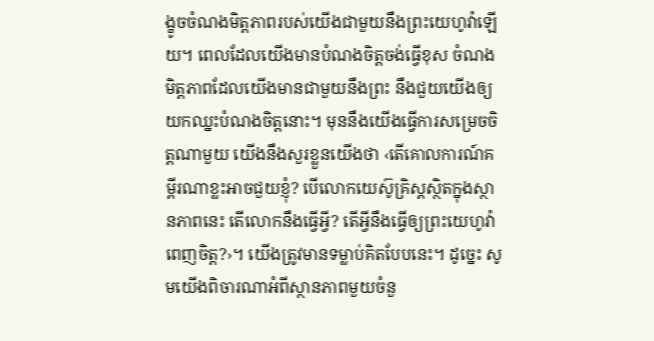ង្ខូចចំណងមិត្ដភាពរបស់យើងជាមួយនឹងព្រះយេហូវ៉ាឡើយ។ ពេលដែលយើងមានបំណងចិត្ដចង់ធ្វើខុស ចំណងមិត្ដភាពដែលយើងមានជាមួយនឹងព្រះ នឹងជួយយើងឲ្យយកឈ្នះបំណងចិត្ដនោះ។ មុននឹងយើងធ្វើការសម្រេចចិត្ដណាមួយ យើងនឹងសួរខ្លួនយើងថា ‹តើគោលការណ៍គម្ពីរណាខ្លះអាចជួយខ្ញុំ? បើលោកយេស៊ូគ្រិស្ដស្ថិតក្នុងស្ថានភាពនេះ តើលោកនឹងធ្វើអ្វី? តើអ្វីនឹងធ្វើឲ្យព្រះយេហូវ៉ាពេញចិត្ដ?›។ យើងត្រូវមានទម្លាប់គិតបែបនេះ។ ដូច្នេះ សូមយើងពិចារណាអំពីស្ថានភាពមួយចំនួ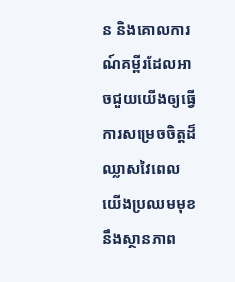ន និងគោលការណ៍គម្ពីរដែលអាចជួយយើងឲ្យធ្វើការសម្រេចចិត្ដដ៏ឈ្លាសវៃពេលយើងប្រឈមមុខនឹងស្ថានភាព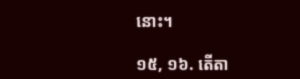នោះ។

១៥, ១៦. តើតា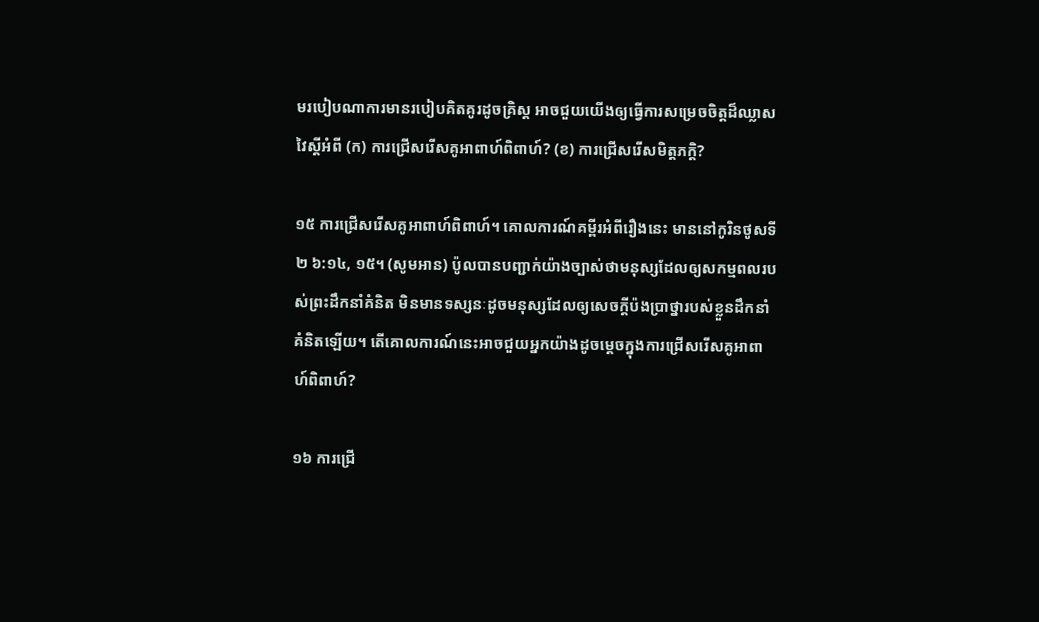មរបៀបណាការមានរបៀបគិតគូរដូចគ្រិស្ដ អាចជួយយើងឲ្យធ្វើការសម្រេចចិត្ដដ៏ឈ្លាសវៃស្ដីអំពី (ក) ការជ្រើសរើសគូអាពាហ៍ពិពាហ៍? (ខ) ការជ្រើសរើសមិត្ដភក្ដិ?

១៥ ការជ្រើសរើសគូអាពាហ៍ពិពាហ៍។ គោលការណ៍គម្ពីរអំពីរឿងនេះ មាននៅកូរិនថូសទី២ ៦:១៤, ១៥។ (សូមអាន) ប៉ូលបានបញ្ជាក់យ៉ាងច្បាស់ថាមនុស្សដែលឲ្យសកម្មពលរបស់ព្រះដឹកនាំគំនិត មិនមានទស្សនៈដូចមនុស្សដែលឲ្យសេចក្ដីប៉ងប្រាថ្នារបស់ខ្លួនដឹកនាំគំនិតឡើយ។ តើគោលការណ៍នេះអាចជួយអ្នកយ៉ាងដូចម្ដេចក្នុងការជ្រើសរើសគូអាពាហ៍ពិពាហ៍?

១៦ ការជ្រើ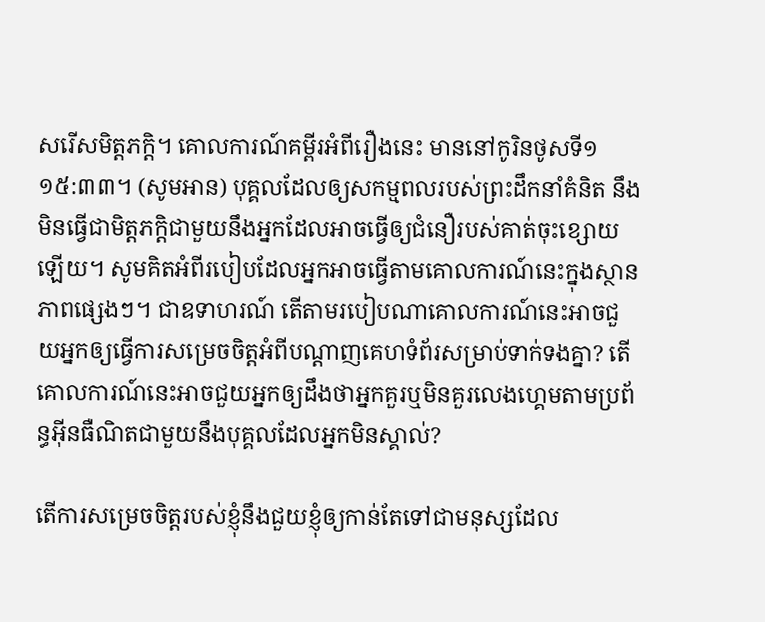សរើសមិត្ដភក្ដិ។ គោលការណ៍គម្ពីរអំពីរឿងនេះ មាននៅកូរិនថូសទី១ ១៥:៣៣។ (សូមអាន) បុគ្គលដែលឲ្យសកម្មពលរបស់ព្រះដឹកនាំគំនិត នឹងមិនធ្វើជាមិត្ដភក្ដិជាមួយនឹងអ្នកដែលអាចធ្វើឲ្យជំនឿរបស់គាត់ចុះខ្សោយឡើយ។ សូមគិតអំពីរបៀបដែលអ្នកអាចធ្វើតាមគោលការណ៍នេះក្នុងស្ថានភាពផ្សេងៗ។ ជាឧទាហរណ៍ តើតាមរបៀបណាគោលការណ៍នេះអាចជួយអ្នកឲ្យធ្វើការសម្រេចចិត្ដអំពីបណ្ដាញគេហទំព័រសម្រាប់ទាក់ទងគ្នា? តើគោលការណ៍នេះអាចជួយអ្នកឲ្យដឹងថាអ្នកគួរឬមិនគួរលេងហ្គេមតាមប្រព័ន្ធអ៊ីនធឺណិតជាមួយនឹងបុគ្គលដែលអ្នកមិនស្គាល់?

តើការសម្រេចចិត្ដរបស់ខ្ញុំនឹងជួយខ្ញុំឲ្យកាន់តែទៅជាមនុស្សដែល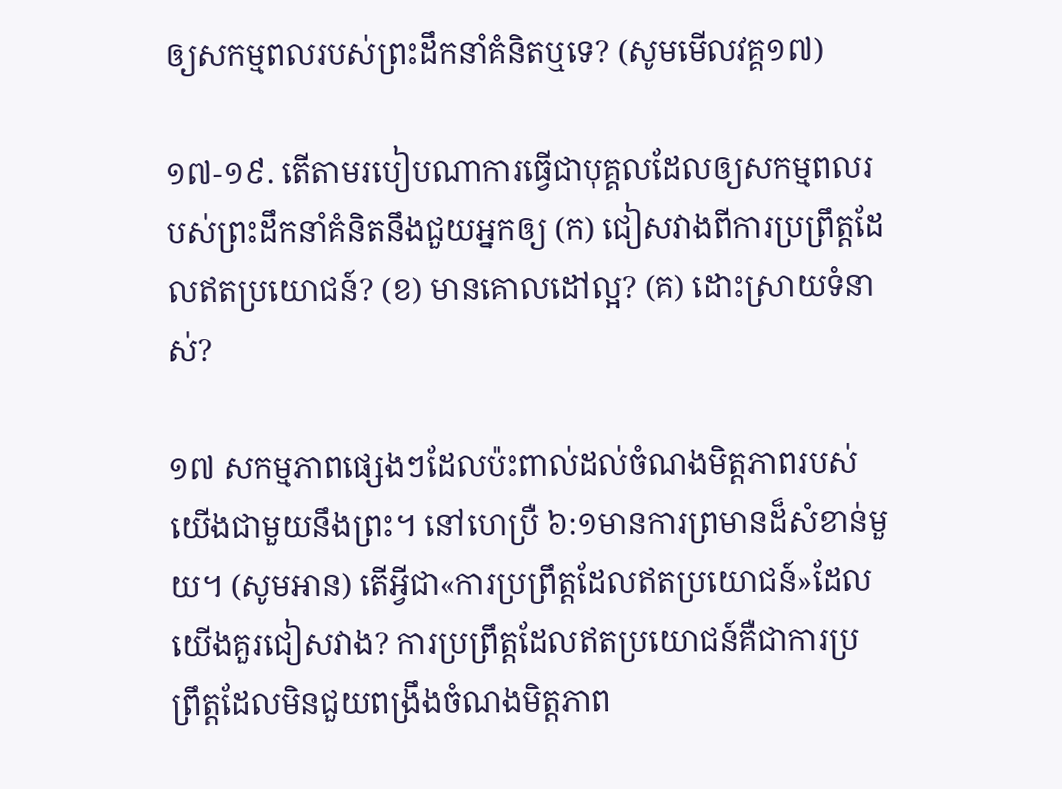ឲ្យសកម្មពលរបស់ព្រះដឹកនាំគំនិតឬទេ? (សូមមើលវគ្គ១៧)

១៧-១៩. តើតាមរបៀបណាការធ្វើជាបុគ្គលដែលឲ្យសកម្មពលរបស់ព្រះដឹកនាំគំនិតនឹងជួយអ្នកឲ្យ (ក) ជៀសវាងពីការប្រព្រឹត្ដដែលឥតប្រយោជន៍? (ខ) មានគោលដៅល្អ? (គ) ដោះស្រាយទំនាស់?

១៧ សកម្មភាពផ្សេងៗដែលប៉ះពាល់ដល់ចំណងមិត្ដភាពរបស់យើងជាមួយនឹងព្រះ។ នៅហេប្រឺ ៦:១មានការព្រមានដ៏សំខាន់មួយ។ (សូមអាន) តើអ្វីជា«ការប្រព្រឹត្ដដែលឥតប្រយោជន៍»ដែលយើងគួរជៀសវាង? ការប្រព្រឹត្ដដែលឥតប្រយោជន៍គឺជាការប្រព្រឹត្ដដែលមិនជួយពង្រឹងចំណងមិត្ដភាព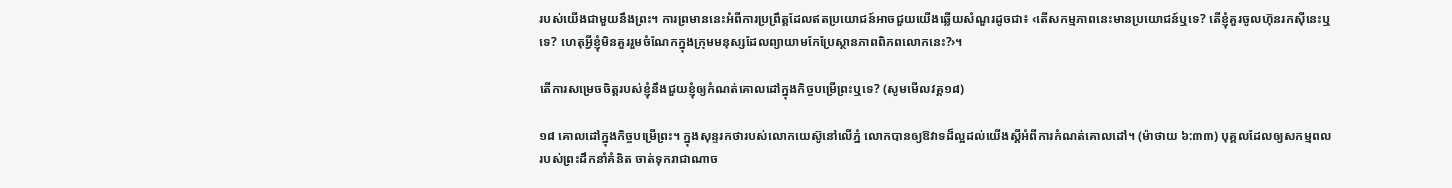របស់យើងជាមួយនឹងព្រះ។ ការព្រមាននេះអំពីការប្រព្រឹត្ដដែលឥតប្រយោជន៍អាចជួយយើងឆ្លើយសំណួរដូចជា៖ ‹តើសកម្មភាពនេះមានប្រយោជន៍ឬទេ? តើខ្ញុំគួរចូលហ៊ុនរកស៊ីនេះឬទេ? ហេតុអ្វីខ្ញុំមិនគួររួមចំណែកក្នុងក្រុមមនុស្សដែលព្យាយាមកែប្រែស្ថានភាពពិភពលោកនេះ?›។

តើការសម្រេចចិត្ដរបស់ខ្ញុំនឹងជួយខ្ញុំឲ្យកំណត់គោលដៅក្នុងកិច្ចបម្រើព្រះឬទេ? (សូមមើលវគ្គ១៨)

១៨ គោលដៅក្នុងកិច្ចបម្រើព្រះ។ ក្នុងសុន្ទរកថារបស់លោកយេស៊ូនៅលើភ្នំ លោកបានឲ្យឱវាទដ៏ល្អដល់យើងស្ដីអំពីការកំណត់គោលដៅ។ (ម៉ាថាយ ៦:៣៣) បុគ្គលដែលឲ្យសកម្មពលរបស់ព្រះដឹកនាំគំនិត ចាត់ទុករាជាណាច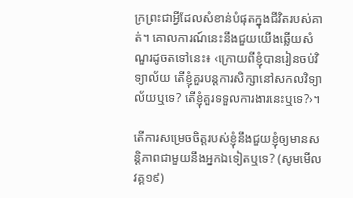ក្រព្រះជាអ្វីដែលសំខាន់បំផុតក្នុងជីវិតរបស់គាត់។ គោលការណ៍នេះនឹងជួយយើងឆ្លើយសំណួរដូចតទៅនេះ៖ ‹ក្រោយពីខ្ញុំបានរៀនចប់វិទ្យាល័យ តើខ្ញុំគួរបន្ដការសិក្សានៅសកលវិទ្យាល័យឬទេ? តើខ្ញុំគួរទទួលការងារនេះឬទេ?›។

តើការសម្រេចចិត្ដរបស់ខ្ញុំនឹងជួយខ្ញុំឲ្យមានសន្ដិភាពជាមួយនឹងអ្នកឯទៀតឬទេ? (សូមមើលវគ្គ១៩)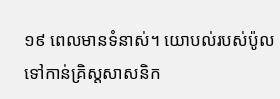១៩ ពេលមានទំនាស់។ យោបល់របស់ប៉ូលទៅកាន់គ្រិស្ដសាសនិក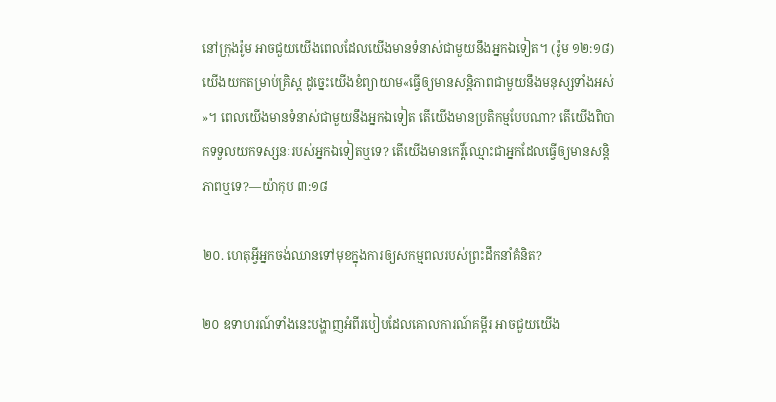នៅក្រុងរ៉ូម អាចជួយយើងពេលដែលយើងមានទំនាស់ជាមួយនឹងអ្នកឯទៀត។ (រ៉ូម ១២:១៨) យើងយកតម្រាប់គ្រិស្ដ ដូច្នេះយើងខំព្យាយាម«ធ្វើឲ្យមានសន្ដិភាពជាមួយនឹងមនុស្សទាំងអស់»។ ពេលយើងមានទំនាស់ជាមួយនឹងអ្នកឯទៀត តើយើងមានប្រតិកម្មបែបណា? តើយើងពិបាកទទួលយកទស្សនៈរបស់អ្នកឯទៀតឬទេ? តើយើងមានកេរ្ដិ៍ឈ្មោះជាអ្នកដែលធ្វើឲ្យមានសន្ដិភាពឬទេ?—យ៉ាកុប ៣:១៨

២០. ហេតុអ្វីអ្នកចង់ឈានទៅមុខក្នុងការឲ្យសកម្មពលរបស់ព្រះដឹកនាំគំនិត?

២០ ឧទាហរណ៍ទាំងនេះបង្ហាញអំពីរបៀបដែលគោលការណ៍គម្ពីរ អាចជួយយើង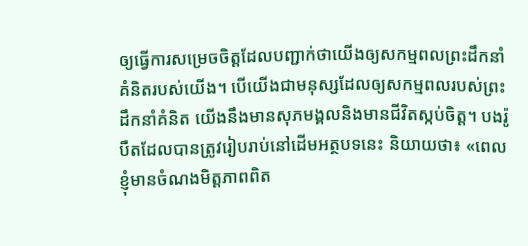ឲ្យធ្វើការសម្រេចចិត្ដដែលបញ្ជាក់ថាយើងឲ្យសកម្មពលព្រះដឹកនាំគំនិតរបស់យើង។ បើយើងជាមនុស្សដែលឲ្យសកម្មពលរបស់ព្រះដឹកនាំគំនិត យើងនឹងមានសុភមង្គលនិងមានជីវិតស្កប់ចិត្ដ។ បងរ៉ូបឺតដែលបានត្រូវរៀបរាប់នៅដើមអត្ថបទនេះ និយាយថា៖ «ពេលខ្ញុំមានចំណងមិត្ដភាពពិត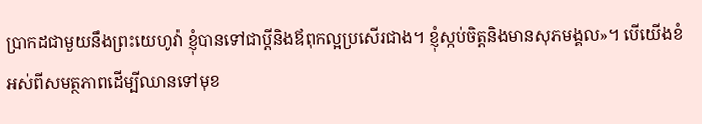ប្រាកដជាមួយនឹងព្រះយេហូវ៉ា ខ្ញុំបានទៅជាប្ដីនិងឪពុកល្អប្រសើរជាង។ ខ្ញុំស្កប់ចិត្ដនិងមានសុភមង្គល»។ បើយើងខំអស់ពីសមត្ថភាពដើម្បីឈានទៅមុខ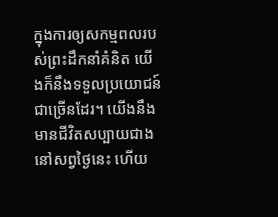ក្នុងការឲ្យសកម្មពលរបស់ព្រះដឹកនាំគំនិត យើងក៏នឹងទទួលប្រយោជន៍ជាច្រើនដែរ។ យើងនឹងមានជីវិតសប្បាយជាងនៅសព្វថ្ងៃនេះ ហើយ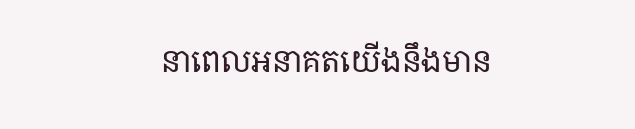នាពេលអនាគតយើងនឹងមាន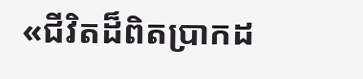«ជីវិតដ៏ពិតប្រាកដ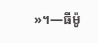»។—ធីម៉ូ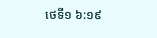ថេទី១ ៦:១៩